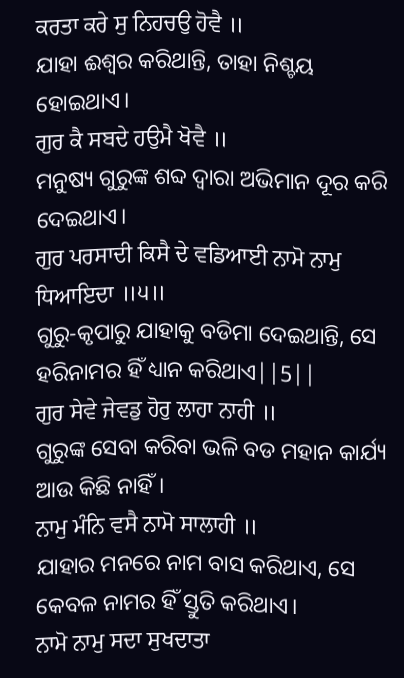ਕਰਤਾ ਕਰੇ ਸੁ ਨਿਹਚਉ ਹੋਵੈ ॥
ଯାହା ଈଶ୍ଵର କରିଥାନ୍ତି, ତାହା ନିଶ୍ଚୟ ହୋଇଥାଏ।
ਗੁਰ ਕੈ ਸਬਦੇ ਹਉਮੈ ਖੋਵੈ ॥
ମନୁଷ୍ୟ ଗୁରୁଙ୍କ ଶବ୍ଦ ଦ୍ଵାରା ଅଭିମାନ ଦୂର କରି ଦେଇଥାଏ।
ਗੁਰ ਪਰਸਾਦੀ ਕਿਸੈ ਦੇ ਵਡਿਆਈ ਨਾਮੋ ਨਾਮੁ ਧਿਆਇਦਾ ॥੫॥
ଗୁରୁ-କୃପାରୁ ଯାହାକୁ ବଡିମା ଦେଇଥାନ୍ତି, ସେ ହରିନାମର ହିଁ ଧ୍ୟାନ କରିଥାଏ||5||
ਗੁਰ ਸੇਵੇ ਜੇਵਡੁ ਹੋਰੁ ਲਾਹਾ ਨਾਹੀ ॥
ଗୁରୁଙ୍କ ସେବା କରିବା ଭଳି ବଡ ମହାନ କାର୍ଯ୍ୟ ଆଉ କିଛି ନାହିଁ।
ਨਾਮੁ ਮੰਨਿ ਵਸੈ ਨਾਮੋ ਸਾਲਾਹੀ ॥
ଯାହାର ମନରେ ନାମ ବାସ କରିଥାଏ, ସେ କେବଳ ନାମର ହିଁ ସ୍ତୁତି କରିଥାଏ।
ਨਾਮੋ ਨਾਮੁ ਸਦਾ ਸੁਖਦਾਤਾ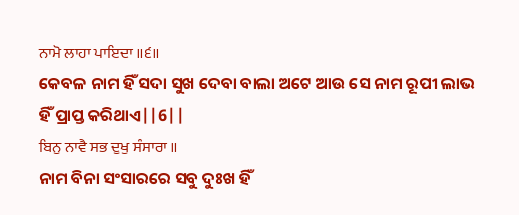ਨਾਮੋ ਲਾਹਾ ਪਾਇਦਾ ॥੬॥
କେବଳ ନାମ ହିଁ ସଦା ସୁଖ ଦେବା ବାଲା ଅଟେ ଆଉ ସେ ନାମ ରୂପୀ ଲାଭ ହିଁ ପ୍ରାପ୍ତ କରିଥାଏ||6||
ਬਿਨੁ ਨਾਵੈ ਸਭ ਦੁਖੁ ਸੰਸਾਰਾ ॥
ନାମ ବିନା ସଂସାରରେ ସବୁ ଦୁଃଖ ହିଁ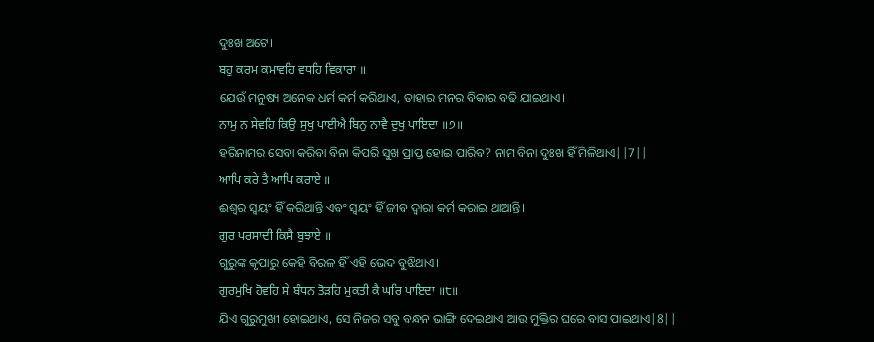ଦୁଃଖ ଅଟେ।
ਬਹੁ ਕਰਮ ਕਮਾਵਹਿ ਵਧਹਿ ਵਿਕਾਰਾ ॥
ଯେଉଁ ମନୁଷ୍ୟ ଅନେକ ଧର୍ମ କର୍ମ କରିଥାଏ, ତାହାର ମନର ବିକାର ବଢି ଯାଇଥାଏ।
ਨਾਮੁ ਨ ਸੇਵਹਿ ਕਿਉ ਸੁਖੁ ਪਾਈਐ ਬਿਨੁ ਨਾਵੈ ਦੁਖੁ ਪਾਇਦਾ ॥੭॥
ହରିନାମର ସେବା କରିବା ବିନା କିପରି ସୁଖ ପ୍ରାପ୍ତ ହୋଇ ପାରିବ? ନାମ ବିନା ଦୁଃଖ ହିଁ ମିଳିଥାଏ||7||
ਆਪਿ ਕਰੇ ਤੈ ਆਪਿ ਕਰਾਏ ॥
ଈଶ୍ଵର ସ୍ଵୟଂ ହିଁ କରିଥାନ୍ତି ଏବଂ ସ୍ଵୟଂ ହିଁ ଜୀବ ଦ୍ଵାରା କର୍ମ କରାଇ ଥାଆନ୍ତି।
ਗੁਰ ਪਰਸਾਦੀ ਕਿਸੈ ਬੁਝਾਏ ॥
ଗୁରୁଙ୍କ କୃପାରୁ କେହି ବିରଳ ହିଁ ଏହି ଭେଦ ବୁଝିଥାଏ।
ਗੁਰਮੁਖਿ ਹੋਵਹਿ ਸੇ ਬੰਧਨ ਤੋੜਹਿ ਮੁਕਤੀ ਕੈ ਘਰਿ ਪਾਇਦਾ ॥੮॥
ଯିଏ ଗୁରୁମୁଖୀ ହୋଇଥାଏ, ସେ ନିଜର ସବୁ ବନ୍ଧନ ଭାଙ୍ଗି ଦେଇଥାଏ ଆଉ ମୁକ୍ତିର ଘରେ ବାସ ପାଇଥାଏ|8||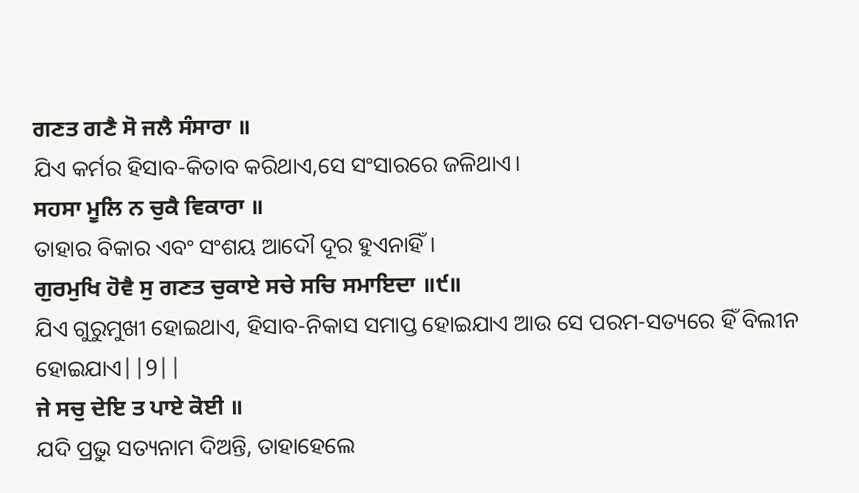ਗਣਤ ਗਣੈ ਸੋ ਜਲੈ ਸੰਸਾਰਾ ॥
ଯିଏ କର୍ମର ହିସାବ-କିତାବ କରିଥାଏ,ସେ ସଂସାରରେ ଜଳିଥାଏ।
ਸਹਸਾ ਮੂਲਿ ਨ ਚੁਕੈ ਵਿਕਾਰਾ ॥
ତାହାର ବିକାର ଏବଂ ସଂଶୟ ଆଦୌ ଦୂର ହୁଏନାହିଁ।
ਗੁਰਮੁਖਿ ਹੋਵੈ ਸੁ ਗਣਤ ਚੁਕਾਏ ਸਚੇ ਸਚਿ ਸਮਾਇਦਾ ॥੯॥
ଯିଏ ଗୁରୁମୁଖୀ ହୋଇଥାଏ, ହିସାବ-ନିକାସ ସମାପ୍ତ ହୋଇଯାଏ ଆଉ ସେ ପରମ-ସତ୍ୟରେ ହିଁ ବିଲୀନ ହୋଇଯାଏ||9||
ਜੇ ਸਚੁ ਦੇਇ ਤ ਪਾਏ ਕੋਈ ॥
ଯଦି ପ୍ରଭୁ ସତ୍ୟନାମ ଦିଅନ୍ତି, ତାହାହେଲେ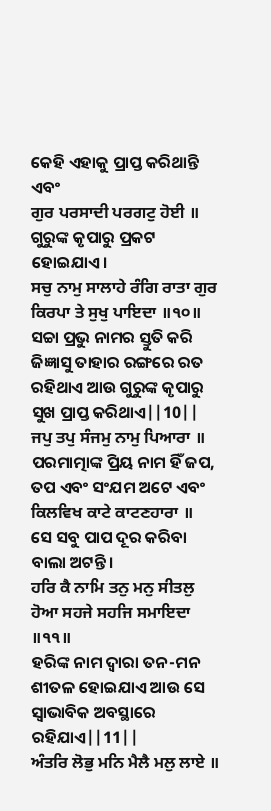କେହି ଏହାକୁ ପ୍ରାପ୍ତ କରିଥାନ୍ତି ଏବଂ
ਗੁਰ ਪਰਸਾਦੀ ਪਰਗਟੁ ਹੋਈ ॥
ଗୁରୁଙ୍କ କୃପାରୁ ପ୍ରକଟ ହୋଇଯାଏ।
ਸਚੁ ਨਾਮੁ ਸਾਲਾਹੇ ਰੰਗਿ ਰਾਤਾ ਗੁਰ ਕਿਰਪਾ ਤੇ ਸੁਖੁ ਪਾਇਦਾ ॥੧੦॥
ସଚ୍ଚା ପ୍ରଭୁ ନାମର ସ୍ତୁତି କରି ଜିଜ୍ଞାସୁ ତାହାର ରଙ୍ଗରେ ରତ ରହିଥାଏ ଆଉ ଗୁରୁଙ୍କ କୃପାରୁ ସୁଖ ପ୍ରାପ୍ତ କରିଥାଏ||10||
ਜਪੁ ਤਪੁ ਸੰਜਮੁ ਨਾਮੁ ਪਿਆਰਾ ॥
ପରମାତ୍ମାଙ୍କ ପ୍ରିୟ ନାମ ହିଁ ଜପ, ତପ ଏବଂ ସଂଯମ ଅଟେ ଏବଂ
ਕਿਲਵਿਖ ਕਾਟੇ ਕਾਟਣਹਾਰਾ ॥
ସେ ସବୁ ପାପ ଦୂର କରିବା ବାଲା ଅଟନ୍ତି।
ਹਰਿ ਕੈ ਨਾਮਿ ਤਨੁ ਮਨੁ ਸੀਤਲੁ ਹੋਆ ਸਹਜੇ ਸਹਜਿ ਸਮਾਇਦਾ ॥੧੧॥
ହରିଙ୍କ ନାମ ଦ୍ଵାରା ତନ-ମନ ଶୀତଳ ହୋଇଯାଏ ଆଉ ସେ ସ୍ଵାଭାବିକ ଅବସ୍ଥାରେ ରହିଯାଏ||11||
ਅੰਤਰਿ ਲੋਭੁ ਮਨਿ ਮੈਲੈ ਮਲੁ ਲਾਏ ॥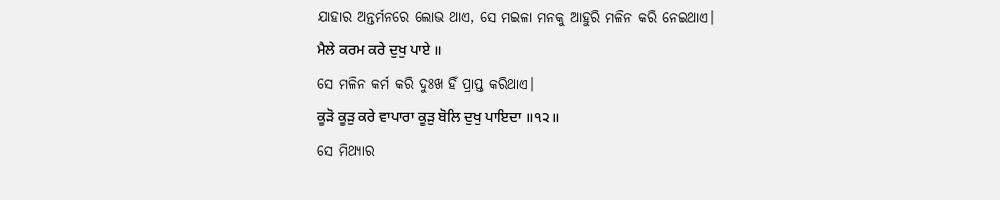ଯାହାର ଅନ୍ତର୍ମନରେ ଲୋଭ ଥାଏ, ସେ ମଇଳା ମନକୁ ଆହୁରି ମଳିନ କରି ନେଇଥାଏ।
ਮੈਲੇ ਕਰਮ ਕਰੇ ਦੁਖੁ ਪਾਏ ॥
ସେ ମଳିନ କର୍ମ କରି ଦୁଃଖ ହିଁ ପ୍ରାପ୍ତ କରିଥାଏ।
ਕੂੜੋ ਕੂੜੁ ਕਰੇ ਵਾਪਾਰਾ ਕੂੜੁ ਬੋਲਿ ਦੁਖੁ ਪਾਇਦਾ ॥੧੨॥
ସେ ମିଥ୍ୟାର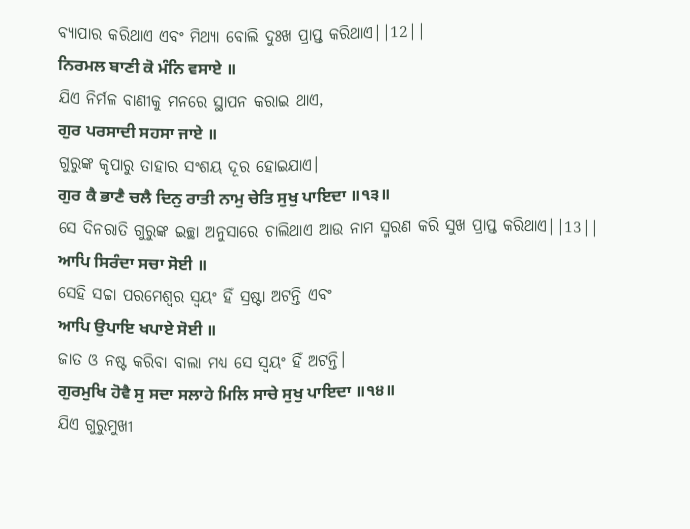ବ୍ୟାପାର କରିଥାଏ ଏବଂ ମିଥ୍ୟା ବୋଲି ଦୁଃଖ ପ୍ରାପ୍ତ କରିଥାଏ||12||
ਨਿਰਮਲ ਬਾਣੀ ਕੋ ਮੰਨਿ ਵਸਾਏ ॥
ଯିଏ ନିର୍ମଳ ବାଣୀକୁ ମନରେ ସ୍ଥାପନ କରାଇ ଥାଏ,
ਗੁਰ ਪਰਸਾਦੀ ਸਹਸਾ ਜਾਏ ॥
ଗୁରୁଙ୍କ କୃପାରୁ ତାହାର ସଂଶୟ ଦୂର ହୋଇଯାଏ।
ਗੁਰ ਕੈ ਭਾਣੈ ਚਲੈ ਦਿਨੁ ਰਾਤੀ ਨਾਮੁ ਚੇਤਿ ਸੁਖੁ ਪਾਇਦਾ ॥੧੩॥
ସେ ଦିନରାତି ଗୁରୁଙ୍କ ଇଚ୍ଛା ଅନୁସାରେ ଚାଲିଥାଏ ଆଉ ନାମ ସ୍ମରଣ କରି ସୁଖ ପ୍ରାପ୍ତ କରିଥାଏ||13||
ਆਪਿ ਸਿਰੰਦਾ ਸਚਾ ਸੋਈ ॥
ସେହି ସଚ୍ଚା ପରମେଶ୍ଵର ସ୍ଵୟଂ ହିଁ ସ୍ରଷ୍ଟା ଅଟନ୍ତି ଏବଂ
ਆਪਿ ਉਪਾਇ ਖਪਾਏ ਸੋਈ ॥
ଜାତ ଓ ନଷ୍ଟ କରିବା ବାଲା ମଧ୍ୟ ସେ ସ୍ଵୟଂ ହିଁ ଅଟନ୍ତି।
ਗੁਰਮੁਖਿ ਹੋਵੈ ਸੁ ਸਦਾ ਸਲਾਹੇ ਮਿਲਿ ਸਾਚੇ ਸੁਖੁ ਪਾਇਦਾ ॥੧੪॥
ଯିଏ ଗୁରୁମୁଖୀ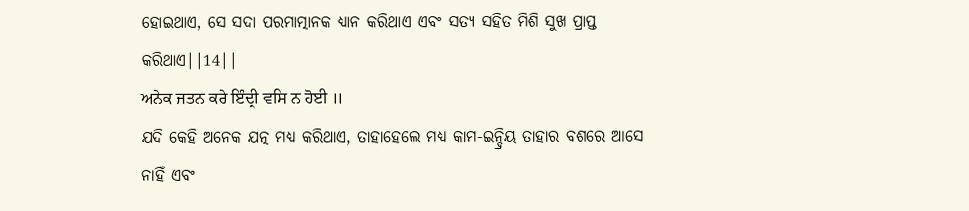ହୋଇଥାଏ, ସେ ସଦା ପରମାତ୍ମାନକ ଧ୍ୟାନ କରିଥାଏ ଏବଂ ସତ୍ୟ ସହିତ ମିଶି ସୁଖ ପ୍ରାପ୍ତ କରିଥାଏ||14||
ਅਨੇਕ ਜਤਨ ਕਰੇ ਇੰਦ੍ਰੀ ਵਸਿ ਨ ਹੋਈ ॥
ଯଦି କେହି ଅନେକ ଯତ୍ନ ମଧ୍ୟ କରିଥାଏ, ତାହାହେଲେ ମଧ୍ୟ କାମ-ଇନ୍ଦ୍ରିୟ ତାହାର ବଶରେ ଆସେ ନାହିଁ ଏବଂ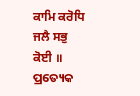ਕਾਮਿ ਕਰੋਧਿ ਜਲੈ ਸਭੁ ਕੋਈ ॥
ପ୍ରତ୍ୟେକ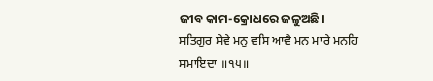ଜୀବ କାମ-କ୍ରୋଧରେ ଜଳୁଅଛି।
ਸਤਿਗੁਰ ਸੇਵੇ ਮਨੁ ਵਸਿ ਆਵੈ ਮਨ ਮਾਰੇ ਮਨਹਿ ਸਮਾਇਦਾ ॥੧੫॥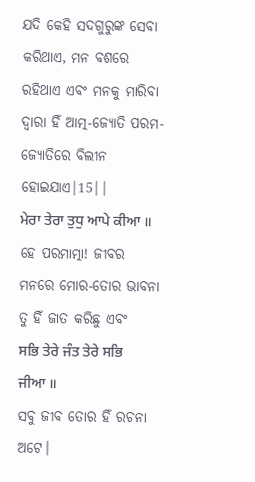ଯଦି କେହି ସଦଗୁରୁଙ୍କ ସେବା କରିଥାଏ, ମନ ବଶରେ ରହିଥାଏ ଏବଂ ମନକୁ ମାରିବା ଦ୍ଵାରା ହିଁ ଆତ୍ମ-ଜ୍ୟୋତି ପରମ-ଜ୍ୟୋତିରେ ବିଲୀନ ହୋଇଯାଏ|15||
ਮੇਰਾ ਤੇਰਾ ਤੁਧੁ ਆਪੇ ਕੀਆ ॥
ହେ ପରମାତ୍ମା! ଜୀବର ମନରେ ମୋର-ତୋର ଭାବନା ତୁ ହିଁ ଜାତ କରିଛୁ ଏବଂ
ਸਭਿ ਤੇਰੇ ਜੰਤ ਤੇਰੇ ਸਭਿ ਜੀਆ ॥
ସବୁ ଜୀବ ତୋର ହିଁ ରଚନା ଅଟେ।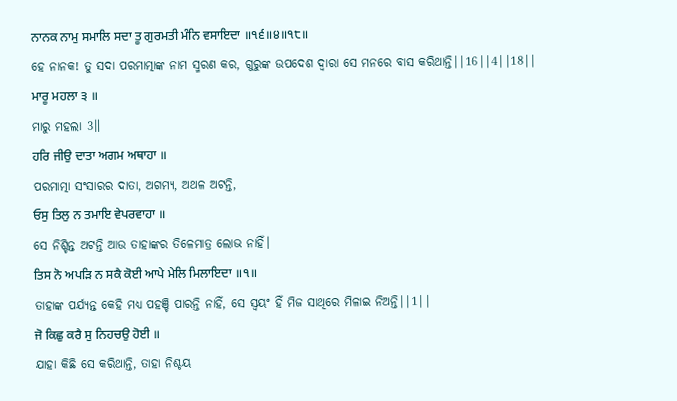ਨਾਨਕ ਨਾਮੁ ਸਮਾਲਿ ਸਦਾ ਤੂ ਗੁਰਮਤੀ ਮੰਨਿ ਵਸਾਇਦਾ ॥੧੬॥੪॥੧੮॥
ହେ ନାନକ! ତୁ ସଦା ପରମାତ୍ମାଙ୍କ ନାମ ସ୍ମରଣ କର, ଗୁରୁଙ୍କ ଉପଦେଶ ଦ୍ଵାରା ସେ ମନରେ ବାସ କରିଥାନ୍ତି||16||4||18||
ਮਾਰੂ ਮਹਲਾ ੩ ॥
ମାରୁ ମହଲା 3॥
ਹਰਿ ਜੀਉ ਦਾਤਾ ਅਗਮ ਅਥਾਹਾ ॥
ପରମାତ୍ମା ସଂସାରର ଦାତା, ଅଗମ୍ୟ, ଅଥଳ ଅଟନ୍ତି,
ਓਸੁ ਤਿਲੁ ਨ ਤਮਾਇ ਵੇਪਰਵਾਹਾ ॥
ସେ ନିଶ୍ଚିନ୍ତ ଅଟନ୍ତି ଆଉ ତାହାଙ୍କର ତିଳେମାତ୍ର ଲୋଭ ନାହିଁ।
ਤਿਸ ਨੋ ਅਪੜਿ ਨ ਸਕੈ ਕੋਈ ਆਪੇ ਮੇਲਿ ਮਿਲਾਇਦਾ ॥੧॥
ତାହାଙ୍କ ପର୍ଯ୍ୟନ୍ତ କେହି ମଧ୍ୟ ପହଞ୍ଚି ପାରନ୍ତି ନାହିଁ, ସେ ସ୍ଵୟଂ ହିଁ ମିଜ ସାଥିରେ ମିଳାଇ ନିଅନ୍ତି||1||
ਜੋ ਕਿਛੁ ਕਰੈ ਸੁ ਨਿਹਚਉ ਹੋਈ ॥
ଯାହା କିଛି ସେ କରିଥାନ୍ତି, ତାହା ନିଶ୍ଚୟ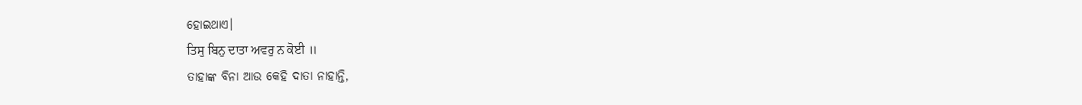ହୋଇଥାଏ।
ਤਿਸੁ ਬਿਨੁ ਦਾਤਾ ਅਵਰੁ ਨ ਕੋਈ ॥
ତାହାଙ୍କ ବିନା ଆଉ କେହି ଦାତା ନାହାନ୍ତି,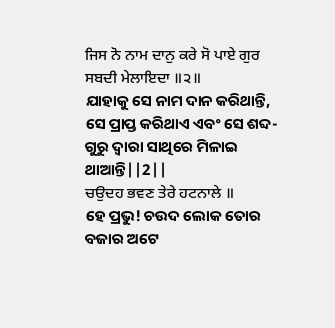ਜਿਸ ਨੋ ਨਾਮ ਦਾਨੁ ਕਰੇ ਸੋ ਪਾਏ ਗੁਰ ਸਬਦੀ ਮੇਲਾਇਦਾ ॥੨॥
ଯାହାକୁ ସେ ନାମ ଦାନ କରିଥାନ୍ତି, ସେ ପ୍ରାପ୍ତ କରିଥାଏ ଏବଂ ସେ ଶବ୍ଦ-ଗୁରୁ ଦ୍ଵାରା ସାଥିରେ ମିଳାଇ ଥାଆନ୍ତି||2||
ਚਉਦਹ ਭਵਣ ਤੇਰੇ ਹਟਨਾਲੇ ॥
ହେ ପ୍ରଭୁ! ଚଉଦ ଲୋକ ତୋର ବଜାର ଅଟେ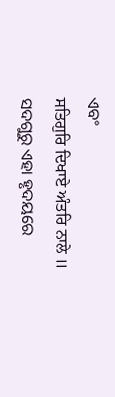ଏବଂ
ਸਤਿਗੁਰਿ ਦਿਖਾਏ ਅੰਤਰਿ ਨਾਲੇ ॥
ସଦଗୁରୁ ଏହା ହୃଦୟରେ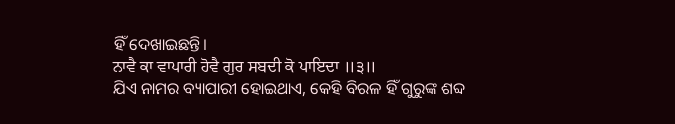ହିଁ ଦେଖାଇଛନ୍ତି।
ਨਾਵੈ ਕਾ ਵਾਪਾਰੀ ਹੋਵੈ ਗੁਰ ਸਬਦੀ ਕੋ ਪਾਇਦਾ ॥੩॥
ଯିଏ ନାମର ବ୍ୟାପାରୀ ହୋଇଥାଏ, କେହି ବିରଳ ହିଁ ଗୁରୁଙ୍କ ଶବ୍ଦ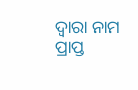ଦ୍ଵାରା ନାମ ପ୍ରାପ୍ତ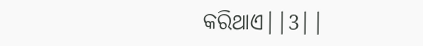କରିଥାଏ||3||